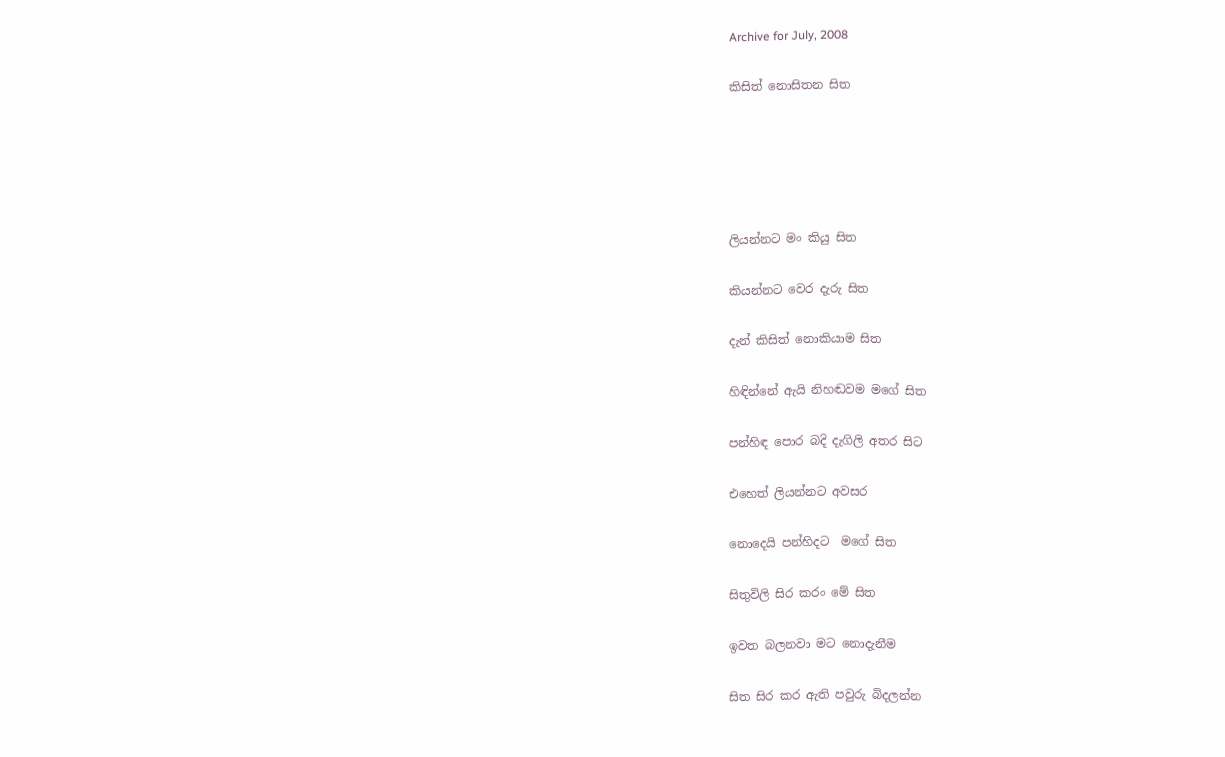Archive for July, 2008

කිසිත් නොසිතන සිත





ලියන්නට මං කියු සිත

කියන්නට වෙර දැරු සිත

දැන් කිසිත් නොකියාම සිත

හිඳින්නේ ඇයි නිහඬවම මගේ සිත

පන්හිඳ පොර බදි දැගිලි අතර සිට

එහෙත් ලියන්නට අවසර

නොදෙයි පන්හිදට  මගේ සිත

සිතුවිලි සිර කරං මේ සිත

ඉවත බලනවා මට නොදැනීම

සිත සිර කර ඇති පවුරු බිදලන්න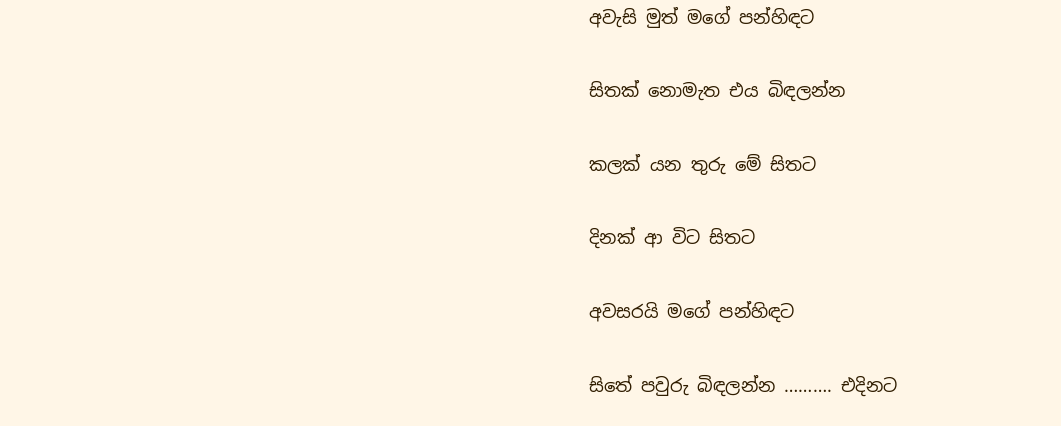අවැසි මුත් මගේ පන්හිඳට

සිතක් නොමැත එය බිඳලන්න

කලක් යන තුරු මේ සිතට

දිනක් ආ විට සිතට

අවසරයි මගේ පන්හිඳට

සිතේ පවුරු බිඳලන්න ………. එදිනට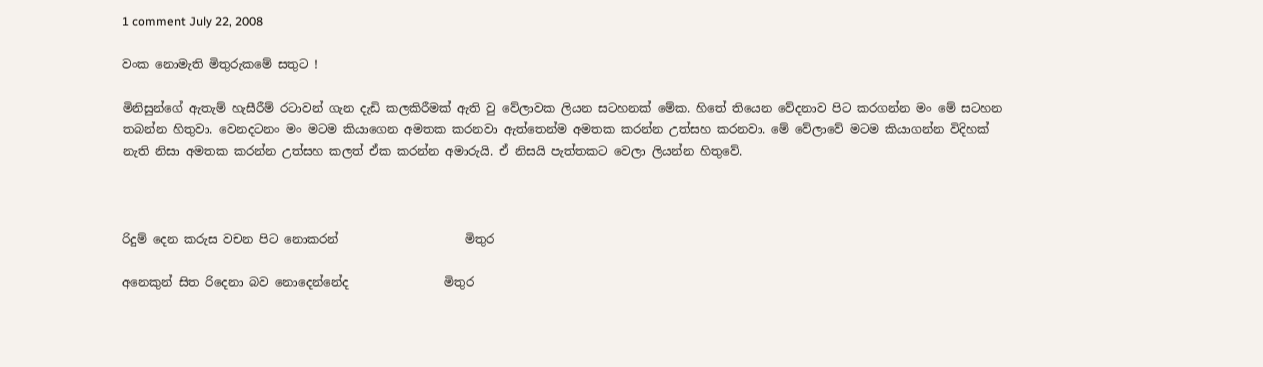1 comment July 22, 2008

වංක නොමැති මිතුරුකමේ සතුට !

මිනිසුන්ගේ ඇතැම් හැසීරීම් රටාවන් ගැන දැඩි කලකිරීමක් ඇති වු වේලාවක ලියන සටහනක් මේක. හිතේ තියෙන වේදනාව පිට කරගන්න මං මේ සටහන තබන්න හිතුවා. වෙනදටනං මං මටම කියාගෙන අමතක කරනවා ඇත්තෙන්ම අමතක කරන්න උත්සහ කරනවා. මේ වේලාවේ මටම කියාගන්න විදිහක් නැති නිසා අමතක කරන්න උත්සහ කලත් ඒක කරන්න අමාරුයි. ඒ නිසයි පැත්තකට වෙලා ලියන්න හිතුවේ.



රිදුම් දෙන කරුස වචන පිට නොකරන්                     මිතුර

අනෙකුන් සිත රිදෙනා බව නොදෙන්නේද                මිතුර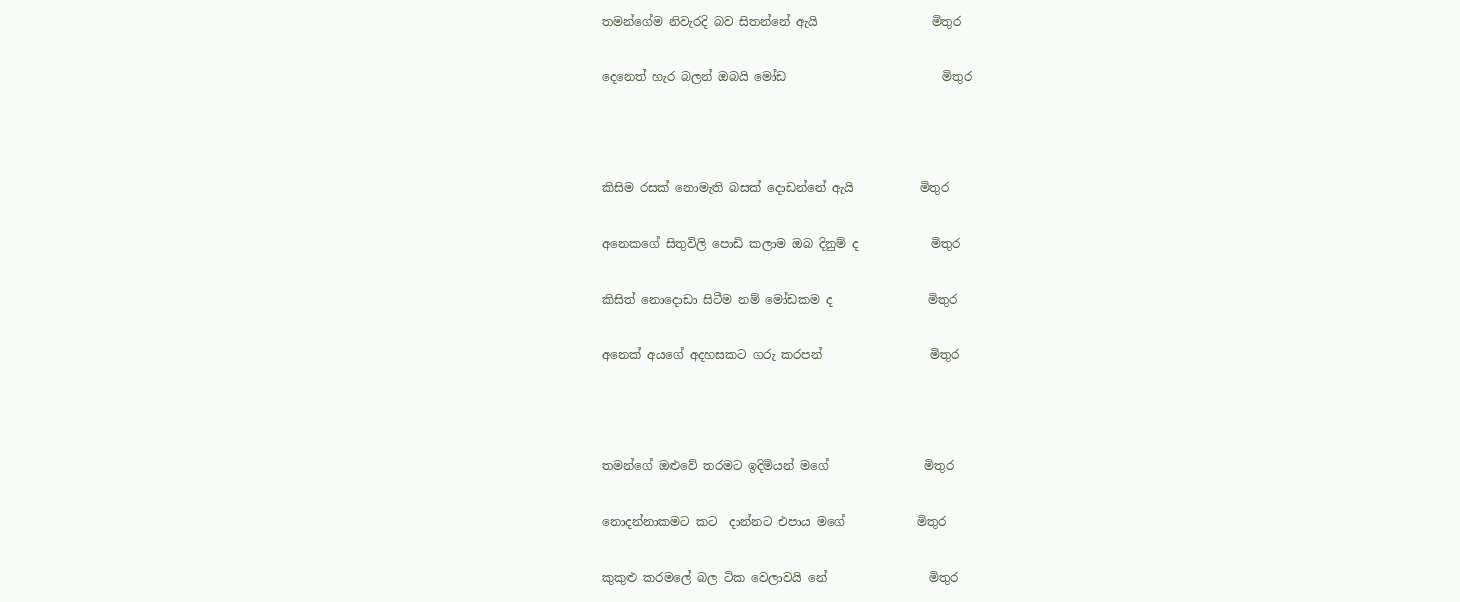තමන්ගේම නිවැරදි බව සිතන්නේ ඇයි                   මිතුර

දෙනෙත් හැර බලන් ඔබයි මෝඩ                          මිතුර



කිසිම රසක් නොමැති බසක් දොඩන්නේ ඇයි           මිතුර

අනෙකගේ සිතුවිලි පොඩි කලාම ඔබ දිනුම් ද            මිතුර

කිසිත් නොදොඩා සිටීම නම් මෝඩකම ද                මිතුර

අනෙක් අයගේ අදහසකට ගරු කරපන්                  මිතුර



තමන්ගේ ඔළුවේ තරමට ඉදිමියන් මගේ                මිතුර

නොදන්නාකමට කට  දාන්නට එපාය මගේ            මිතුර

කුකුළු කරමලේ බල ටික වෙලාවයි නේ                 මිතුර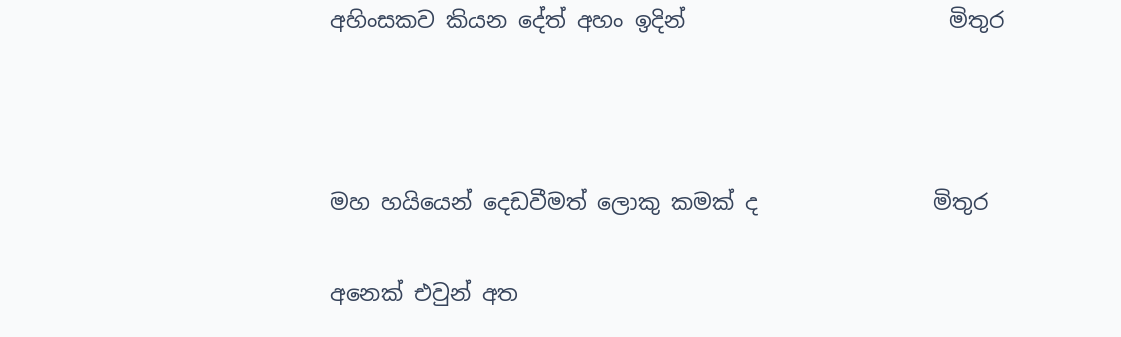අහිංසකව කියන දේත් අහං ඉදින්                        මිතුර



මහ හයියෙන් දෙඩවීමත් ලොකු කමක් ද                මිතුර

අනෙක් එවුන් අත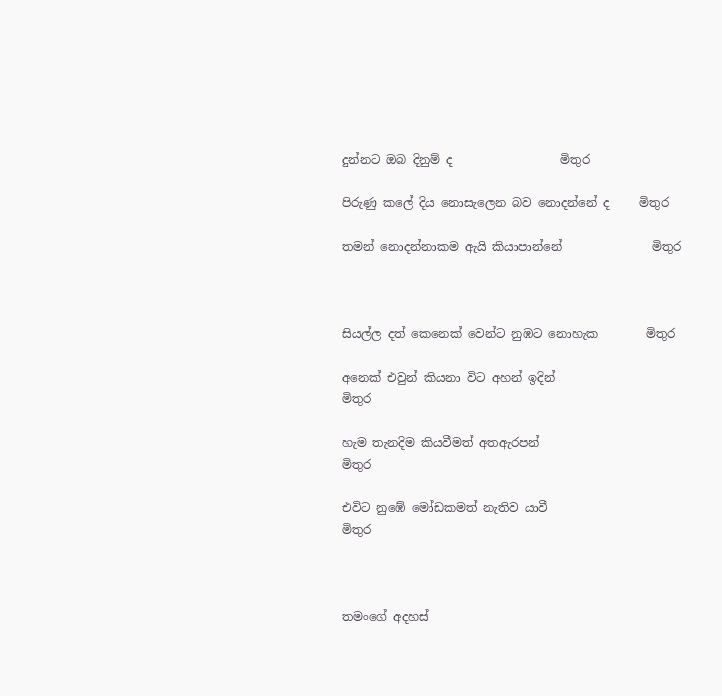දුන්නට ඔබ දිනුම් ද                  මිතුර

පිරුණු කලේ දිය නොසැලෙන බව නොදන්නේ ද     මිතුර

තමන් නොදන්නාකම ඇයි කියාපාන්නේ               මිතුර



සියල්ල දත් කෙනෙක් වෙන්ට නුඹට නොහැක        මිතුර

අනෙක් එවුන් කියනා විට අහන් ඉදින්                  මිතුර

හැම තැනදිම කියවීමත් අතඇරපන්                      මිතුර

එවිට නුඹේ මෝඩකමත් නැතිව යාවී                    මිතුර



තමංගේ අදහස්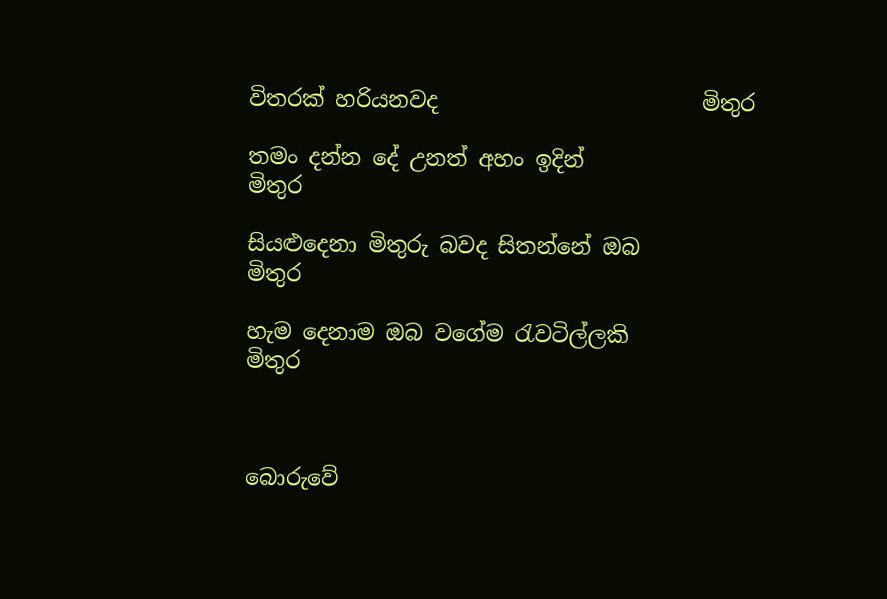විතරක් හරියනවද                        මිතුර

තමං දන්න දේ උනත් අහං ඉදින්                         මිතුර

සියළුදෙනා මිතුරු බවද සිතන්නේ ඔබ                  මිතුර

හැම දෙනාම ඔබ වගේම රැවටිල්ලකි                   මිතුර



බොරුවේ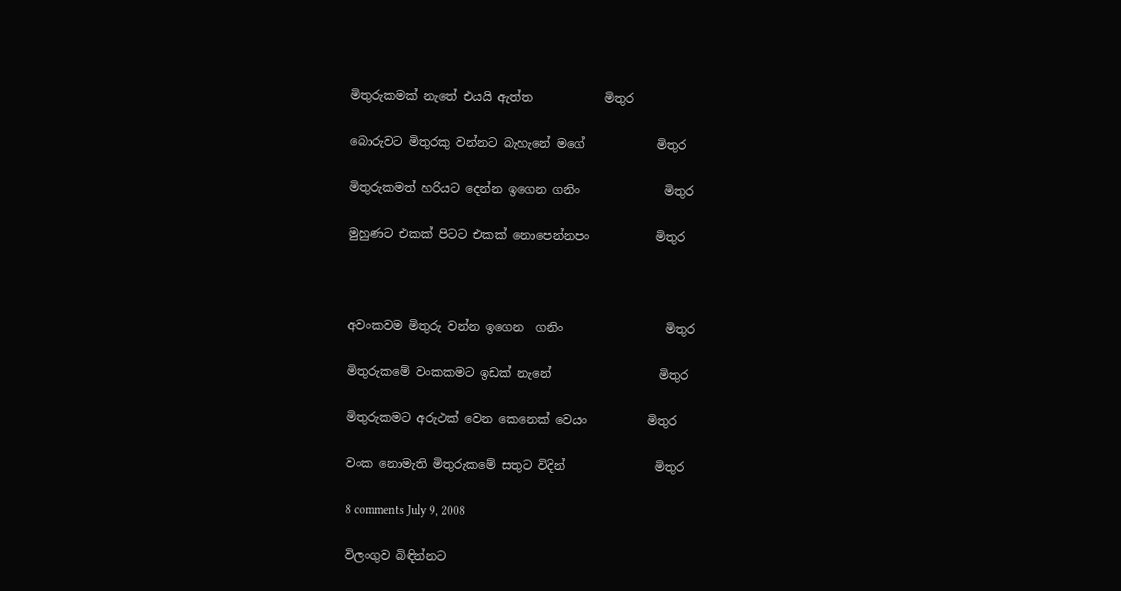මිතුරුකමක් නැතේ එයයි ඇත්ත            මිතුර

බොරුවට මිතුරකු වන්නට බැහැනේ මගේ            මිතුර

මිතුරුකමත් හරියට දෙන්න ඉගෙන ගනිං              මිතුර

මුහුණට එකක් පිටට එකක් නොපෙන්නපං           මිතුර



අවංකවම මිතුරු වන්න ඉගෙන  ගනිං                 මිතුර

මිතුරුකමේ වංකකමට ඉඩක් නැනේ                  මිතුර

මිතුරුකමට අරුථක් වෙන කෙනෙක් වෙයං          මිතුර

වංක නොමැති මිතුරුකමේ සතුට විදින්               මිතුර

8 comments July 9, 2008

විලංගුව බිඳින්නට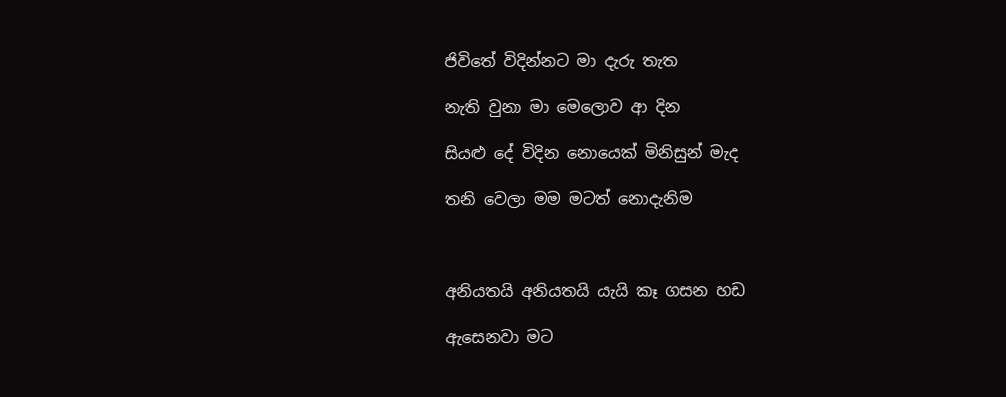ජිවිතේ විදින්නට මා දැරු තැත

නැති වුනා මා මෙලොව ආ දින

සියළු දේ විදින නොයෙක් මිනිසුන් මැද

තනි වෙලා මම මටත් නොදැනිම



අනියතයි අනියතයි යැයි කෑ ගසන හඩ

ඇසෙනවා මට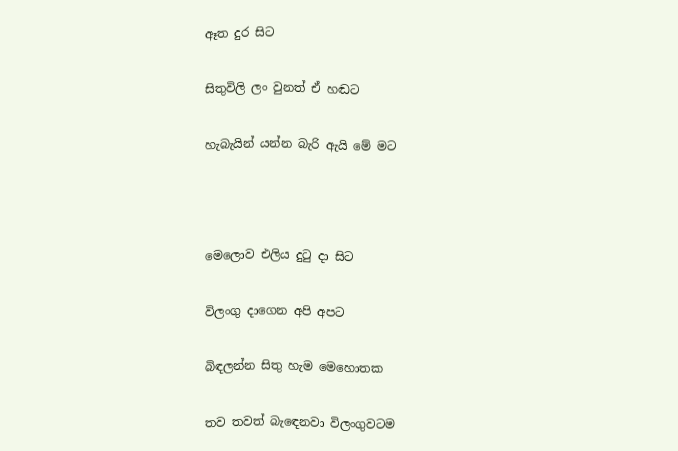ඈත දුර සිට

සිතුවිලි ලං වුනත් ඒ හඬට

හැබැයින් යන්න බැරි ඇයි මේ මට



මෙලොව එලිය දුටු දා සිට

විලංගු දාගෙන අපි අපට

බිඳලන්න සිතු හැම මෙහොතක

තව තවත් බැඳෙනවා විලංගුවටම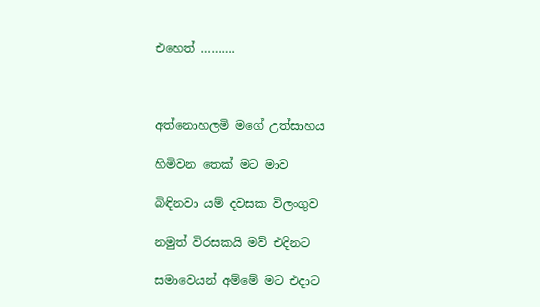එහෙත් ……….



අත්නොහලමි මගේ උත්සාහය

හිමිවන තෙක් මට මාව

බිඳිනවා යම් දවසක විලංගුව

නමුත් විරසකයි මව් එදිනට

සමාවෙයන් අම්මේ මට එදාට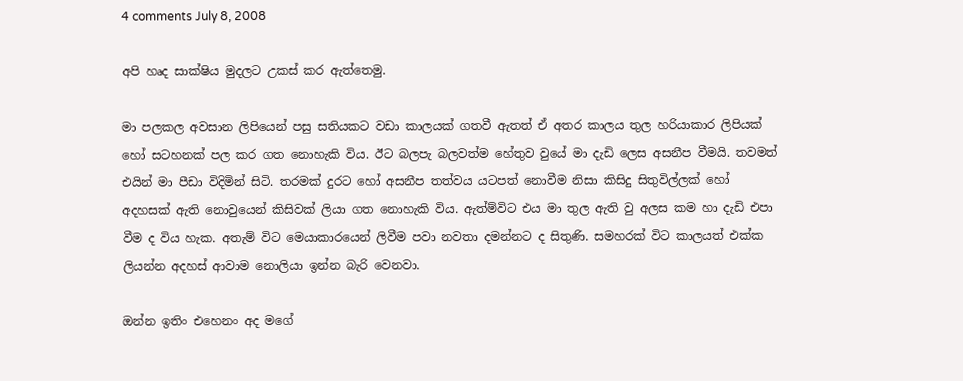4 comments July 8, 2008

අපි හෘද සාක්ෂිය මුදලට උකස් කර ඇත්තෙමු.

මා පලකල අවසාන ලිපියෙන් පසු සතියකට වඩා කාලයක් ගතවී ඇතත් ඒ අතර කාලය තුල හරියාකාර ලිපියක් හෝ සටහනක් පල කර ගත නොහැකි විය. ඊට බලපැ බලවත්ම හේතුව වුයේ මා දැඩි ලෙස අසනීප වීමයි. තවමත් එයින් මා පීඩා විදිමින් සිටි. තරමක් දුරට හෝ අසනීප තත්වය යටපත් නොවීම නිසා කිසිදු සිතුවිල්ලක් හෝ අදහසක් ඇති නොවුයෙන් කිසිවක් ලියා ගත නොහැකි විය. ඇත්ම්විට එය මා තුල ඇති වු අලස කම හා දැඩි එපා වීම ද විය හැක. අතැම් විට මෙයාකාරයෙන් ලිවීම පවා නවතා දමන්නට ද සිතුණි. සමහරක් විට කාලයත් එක්ක ලියන්න අදහස් ආවාම නොලියා ඉන්න බැරි වෙනවා.

ඔන්න ඉතිං එහෙනං අද මගේ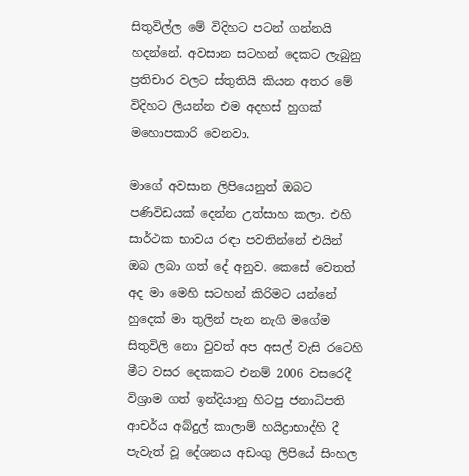සිතුවිල්ල මේ විදිහට පටන් ගන්නයි හදන්නේ. අවසාන සටහන් දෙකට ලැබුනු ප්‍රතිචාර වලට ස්තුතියි කියන අතර මේ විදිහට ලියන්න එම අදහස් හුගක් මහොපකාරි වෙනවා.

මාගේ අවසාන ලිපියෙනුත් ඔබට පණිවිඩයක් දෙන්න උත්සාහ කලා. එහි සාර්ථක භාවය රඳා පවතින්නේ එයින් ඔබ ලබා ගත් දේ අනුව. කෙසේ වෙතත් අද මා මෙහි සටහන් කිරිමට යන්නේ හුදෙක් මා තුලින් පැන නැගි මගේම සිතුවිලි නො වුවත් අප අසල් වැසි රටෙහි මීට වසර දෙකකට එනම් 2006 වසරෙදී විශ්‍රාම ගත් ඉන්දියානු හිටපු ජනාධිපති ආචර්ය අබ්දුල් කාලාම් හයිද්‍රාභාද්හි දී පැවැත් වූ දේශනය අඩංගු ලිපියේ සිංහල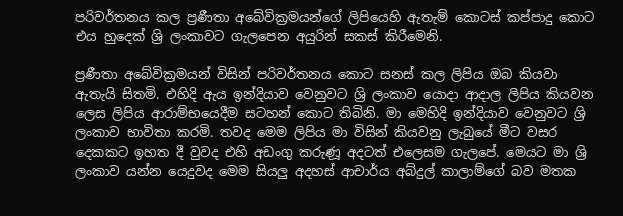පරිවර්තනය කල ප්‍රණීතා අබේවික්‍රමයන්ගේ ලිපියෙහි ඇතැම් කොටස් කප්පාදු කොට එය හුදෙක් ශ්‍රි ලංකාවට ගැලපෙන අයුරින් සකස් කිරීමෙනි.

ප්‍රණීතා අබේවික්‍රමයන් විසින් පරිවර්තනය කොට සනස් කල ලිපිය ඔබ කියවා ඇතැයි සිතමි. එහිදි ඇය ඉන්දියාව වෙනුවට ශ්‍රි ලංකාව යොදා ආදාල ලිපිය කියවන ලෙස ලිපිය ආරාම්භයෙදීම සටහන් කොට තිබිනි. මා මෙහිදි ඉන්දියාව වෙනුවට ශ්‍රි ලංකාව භාවිතා කරමි. තවද මෙම ලිපිය මා විසින් කියවනු ලැබුයේ මීට වසර දෙකකට ඉහත දී වුවද එහි අඩංගු කරුණූ අදටත් එලෙසම ගැලපේ. මෙයට මා ශ්‍රි ලංකාව යන්න යෙදුවද මෙම සියලු අදහස් ආචාර්ය අබ්දුල් කාලාම්ගේ බව මතක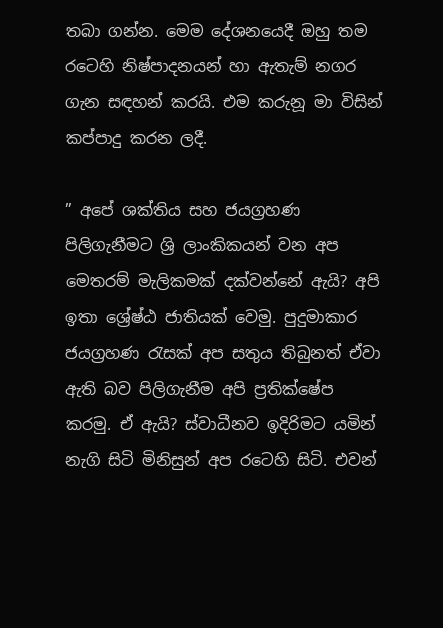තබා ගන්න. මෙම දේශනයෙදී ඔහු තම රටෙහි නිෂ්පාදනයන් හා ඇතැම් නගර ගැන සඳහන් කරයි. එම කරුනූ මා විසින් කප්පාදු කරන ලදී.

” අපේ ශක්තිය සහ ජයග්‍රහණ පිලිගැනීමට ශ්‍රි ලාංකිකයන් වන අප මෙතරම් මැලිකමක් දක්වන්නේ ඇයි? අපි ඉතා ශ්‍රේෂ්ඨ ජාතියක් වෙමු. පුදුමාකාර ජයග්‍රහණ රැසක් අප සතුය තිබුනත් ඒවා ඇති බව පිලිගැනීම අපි ප්‍රතික්ෂේප කරමු. ඒ ඇයි? ස්වාධීනව ඉදිරිමට යමින් නැගි සිටි මිනිසුන් අප රටෙහි සිටි. එවන්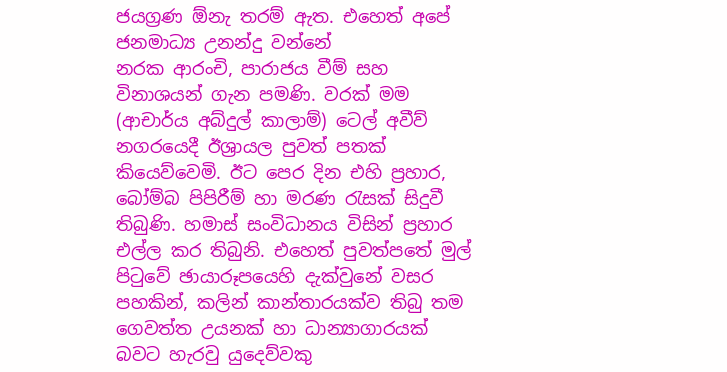ජයග්‍රණ ඕනැ තරම් ඇත. එහෙත් අපේ ජනමාධ්‍ය උනන්දු වන්නේ
නරක ආරංචි, පාරාජය වීම් සහ විනාශයන් ගැන පමණි. වරක් මම (ආචාර්ය අබ්දුල් කාලාම්) ටෙල් අවීව් නගරයෙදී ඊශ්‍රායල පුවත් පතක් කියෙව්වෙමි. ඊට පෙර දින එහි ප්‍රහාර, බෝම්බ පිපිරීම් හා මරණ රැසක් සිදුවී තිබුණි. හමාස් සංවිධානය විසින් ප්‍රහාර එල්ල කර තිබුනි. එහෙත් පුවත්පතේ මුල් පිටුවේ ඡායාරූපයෙහි දැක්වුනේ වසර පහකින්, කලින් කාන්තාරයක්ව තිබු තම ගෙවත්ත උයනක් හා ධාන්‍යාගාරයක් බවට හැරවු යුදෙව්වකු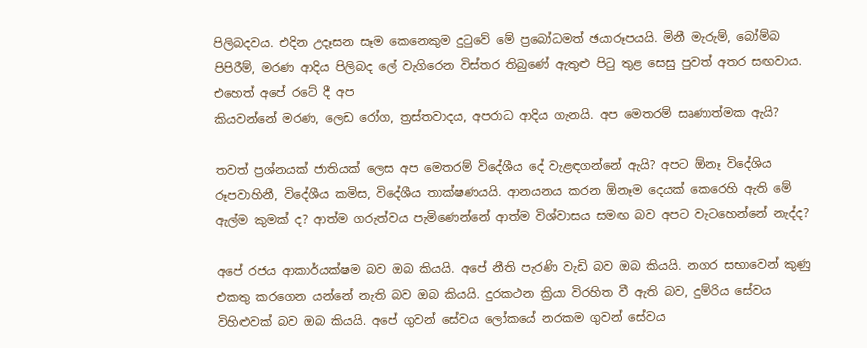පිලිබදවය. එදින උදෑසන සෑම කෙනෙකුම දුටුවේ මේ ප්‍රබෝධමත් ඡයාරූපයයි. මිනී මැරුම්, බෝම්බ පිපිරීම්, මරණ ආදිය පිලිබද ලේ වැගිරෙන විස්තර තිබුණේ ඇතුළු පිටු තුළ සෙසු පුවත් අතර සඟවාය. එහෙත් අපේ රටේ දී අප
කියවන්නේ මරණ, ලෙඩ රෝග, ත්‍රස්තවාදය, අපරාධ ආදිය ගැනයි. අප මෙතරම් සෘණාත්මක ඇයි?

තවත් ප්‍රශ්නයක් ජාතියක් ලෙස අප මෙතරම් විදේශීය දේ වැළඳගන්නේ ඇයි? අපට ඕනෑ විදේශිය රූපවාහිනී, විදේශීය කමිස, විදේශීය තාක්ෂණයයි. ආනයනය කරන ඕනෑම දෙයක් කෙරෙහි ඇති මේ ඇල්ම කුමක් ද? ආත්ම ගරුත්වය පැමිණෙන්නේ ආත්ම විශ්වාසය සමඟ බව අපට වැටහෙන්නේ නැද්ද?

අපේ රජය ආකාර්යක්ෂම බව ඔබ කියයි. අපේ නීති පැරණි වැඩි බව ඔබ කියයි. නගර සභාවෙන් කුණු එකතු කරගෙන යන්නේ නැති බව ඔබ කියයි. දුරකථන ක්‍රියා විරහිත වී ඇති බව, දුම්රිය සේවය විහිළුවක් බව ඔබ කියයි. අපේ ගුවන් සේවය ලෝකයේ නරකම ගුවන් ‌සේවය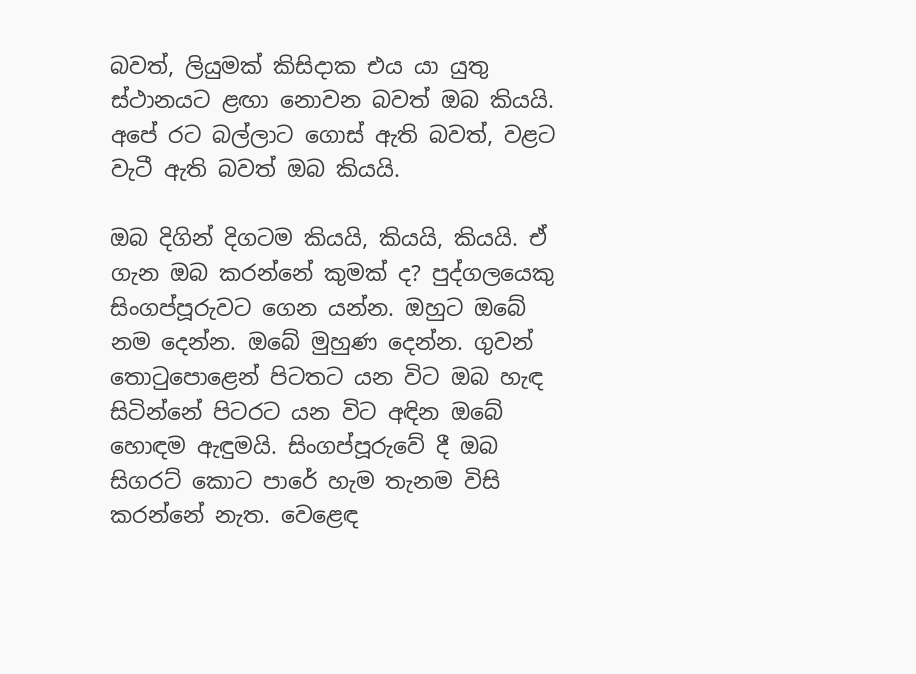බවත්, ලියුමක් කිසිදාක එය යා යුතු ස්ථානයට ළඟා නොවන බවත් ඔබ කියයි. අපේ රට බල්ලාට ගොස් ඇති බවත්, වළට වැටී ඇති බවත් ඔබ කියයි.

ඔබ දිගින් දිගටම කියයි, කියයි, කියයි. ඒ ගැන ඔබ කරන්නේ කුමක් ද? පුද්ගලයෙකු සිංගප්පූරුවට ගෙන යන්න. ඔහුට ඔබේ නම දෙන්න. ඔබේ මුහුණ දෙන්න. ගුවන් තොටුපොළෙන් පිටතට යන විට ඔබ හැඳ සිටින්නේ පිටරට යන විට අඳින ඔබේ හොඳම ඇඳුමයි. සිංගප්පූරුවේ දී ඔබ සිගරට් කොට පාරේ හැම තැනම විසි කරන්නේ නැත. වෙළෙඳ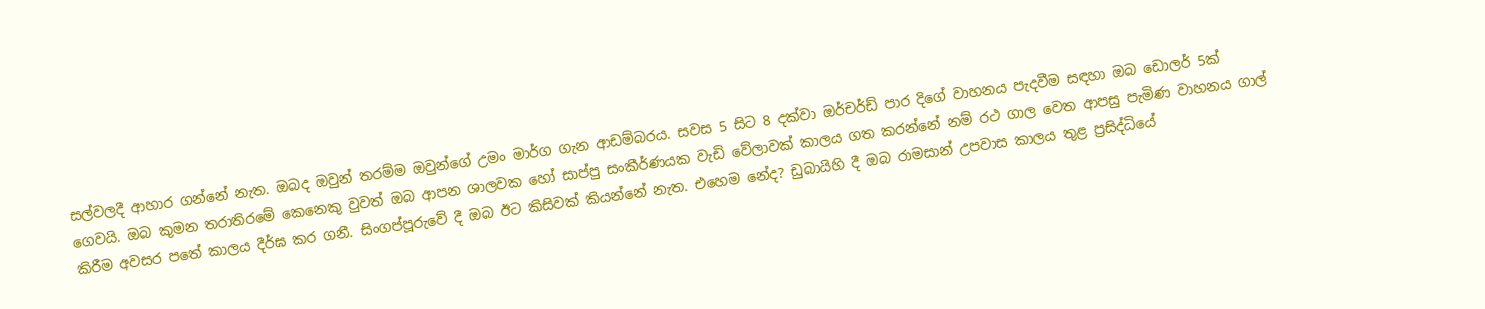සල්වලදී ආහාර ගන්නේ නැත. ඔබද ඔවුන් තරම්ම ඔවුන්ගේ උමං මාර්ග ගැන ආඩම්බරය. සවස 5 සිට 8 දක්වා ඔර්චර්ඩ් පාර දිගේ වාහනය පැදවීම සඳහා ඔබ ඩොලර් 5ක් ගෙවයි. ඔබ කුමන තරාතිරමේ කෙනෙකු වුවත් ඔබ ආපන ශාලවක හෝ සාප්පු සංකීර්ණයක වැඩි වේලාවක් කාලය ගත කරන්නේ නම් රථ ගාල වෙත ආපසු පැමිණ වාහනය ගාල් කිරීම අවසර පතේ කාලය දීර්ඝ කර ගනී. සිංගප්පූරුවේ දී ඔබ ඊට කිසිවක් කියන්නේ නැත. එහෙම නේද? ඩුබායිහි දී ඔබ රාමසාන් උපවාස කාලය තුළ ප්‍රසිද්ධියේ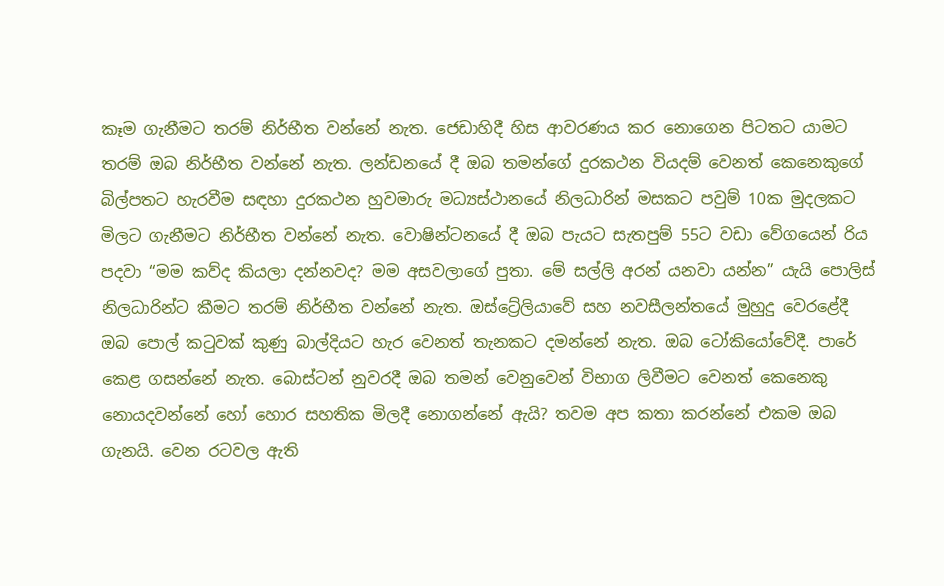කෑම ගැනීමට තරම් නිර්භීත වන්නේ නැත. ජෙඩාහිදී හිස ආවරණය කර නොගෙන පිටතට යාමට තරම් ඔබ නිර්භීත වන්නේ නැත. ලන්ඩනයේ දී ඔබ තමන්ගේ දුරකථන වියදම් වෙනත් කෙනෙකුගේ බිල්පතට හැරවීම සඳහා දුරකථන හුවමාරු මධ්‍යස්ථානයේ නිලධාරින් මසකට පවුම් 10ක මුදලකට මිලට ගැනීමට නිර්භීත වන්නේ නැත. වොෂින්ටනයේ දී ඔබ පැයට සැතපුම් 55ට වඩා වේගයෙන් රිය පදවා “මම කව්ද කියලා දන්නවද? මම අසවලාගේ පුතා. මේ සල්ලි අරන් යනවා යන්න” යැයි පොලිස් නිලධාරින්ට කීමට තරම් නිර්භීත වන්නේ නැත. ඔස්ට්‍රේලියාවේ සහ නවසීලන්තයේ මුහුදු වෙරළේදී ඔබ පොල් කටුවක් කුණු බාල්දියට හැර වෙනත් තැනකට දමන්නේ නැත. ඔබ ටෝකියෝවේදී. පාරේ කෙළ ගසන්නේ නැත. බොස්ටන් නුවරදී ඔබ තමන් වෙනුවෙන් විභාග ලිවීමට වෙනත් කෙනෙකු නොයදවන්නේ හෝ හොර සහතික මිලදී නොගන්නේ ඇයි? තවම අප කතා කරන්නේ එකම ඔබ ගැනයි. වෙන රටවල ඇති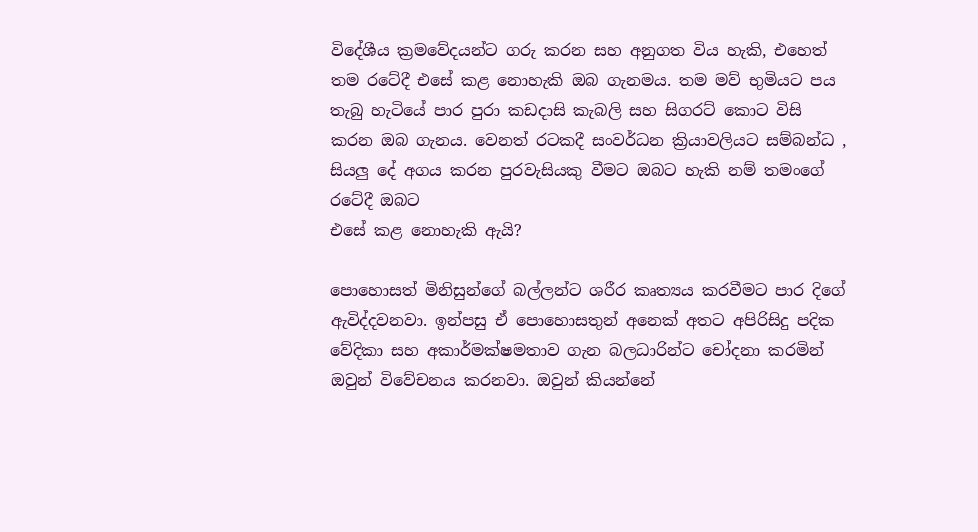විදේශීය ක්‍රමවේදයන්ට ගරු කරන සහ අනුගත විය හැකි, එහෙත් තම රටේදී එසේ කළ නොහැකි ඔබ ගැනමය. තම මව් භුමියට පය තැබු හැටියේ පාර පුරා කඩදාසි කැබලි සහ සිගරට් කොට විසි කරන ඔබ ගැනය. වෙනත් රටකදී සංවර්ධන ක්‍රියාවලියට සම්බන්ධ , සියලු දේ අගය කරන පුරවැසියකු වීමට ඔබට හැකි නම් තමංගේ රටේදී ඔබට
එසේ කළ නොහැකි ඇයි?

පොහොසත් මිනිසුන්ගේ බල්ලන්ට ශරීර කෘත්‍යය කරවීමට පාර දිගේ ඇවිද්දවනවා. ඉන්පසු ඒ පොහොසතුන් අනෙක් අතට අපිරිසිදු පදික වේදිකා සහ අකාර්මක්ෂමතාව ගැන බලධාරින්ට චෝදනා කරමින් ඔවුන් විවේචනය කරනවා. ඔවුන් කියන්නේ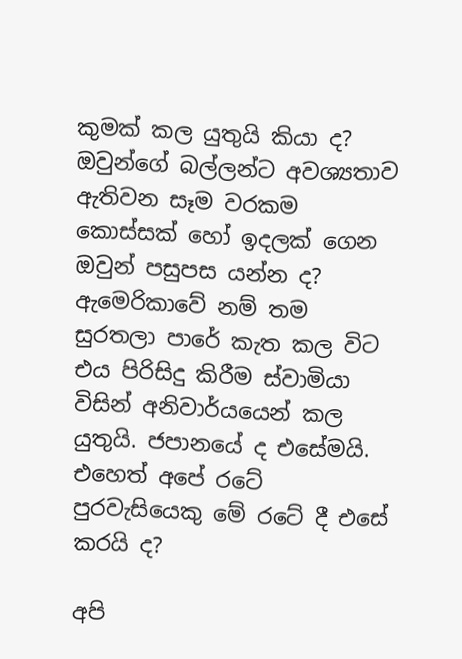කුමක් කල යුතුයි කියා ද? ඔවුන්ගේ බල්ලන්ට අවශ්‍යතාව ඇතිවන සෑම වරකම කොස්සක් හෝ ඉදලක් ගෙන ඔවුන් පසුපස යන්න ද? ඇමෙරිකාවේ නම් තම සුරතලා පාරේ කැත කල විට එය පිරිසිදු කිරීම ස්වාමියා විසින් අනිවාර්යයෙන් කල යුතුයි. ජපානයේ ද එසේමයි.
එහෙත් අපේ රටේ පුරවැසියෙකු මේ රටේ දී එසේ කරයි ද?

අපි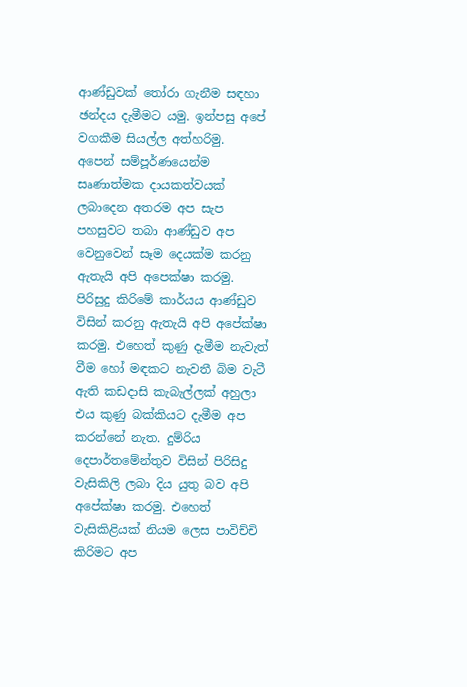ආණ්ඩුවක් තෝරා ගැනීම සඳහා ඡන්දය දැමීමට යමු. ඉන්පසු අපේ වගකීම සියල්ල අත්හරිමු.
අපෙන් සම්පූර්ණයෙන්ම සෘණාත්මක දායකත්වයක් ලබාදෙන අතරම අප සැප පහසුවට තබා ආණ්ඩුව අප වෙනුවෙන් සෑම දෙයක්ම කරනු ඇතැයි අපි අපෙක්ෂා කරමු. පිරිසුදු කිරිමේ කාර්යය ආණ්ඩුව විසින් කරනු ඇතැයි අපි අපේක්ෂා කරමු. එහෙත් කුණු දැමීම නැවැත් වීම හෝ මඳකට නැවතී බිම වැටී ඇති කඩදාසි කැබැල්ලක් අහුලා එය කුණු බක්කියට දැමීම අප කරන්නේ නැත. දුම්රිය දෙපාර්තමේන්තුව විසින් පිරිසිදු වැසිකිලි ලබා දිය යුතු බව අපි අපේක්ෂා කරමු. එහෙත් වැසිකිළියක් නියම ලෙස පාවිච්චි කිරිමට අප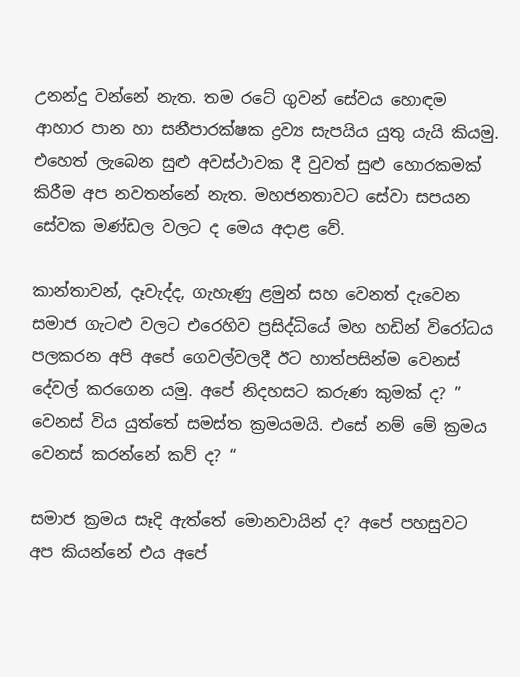උනන්දු වන්නේ නැත. තම රටේ ගුවන් සේවය හොඳම ආහාර පාන හා සනීපාරක්ෂක ද්‍රව්‍ය සැපයිය යුතු යැයි කියමු. එහෙත් ලැබෙන සුළු අවස්ථාවක දී වුවත් සුළු හොරකමක් කිරීම අප නවතන්නේ නැත. මහජනතාවට සේවා සපයන සේවක මණ්ඩල වලට ද මෙය අදාළ වේ.

කාන්තාවන්, දෑවැද්ද, ගැහැණු ළමුන් සහ වෙනත් දැවෙන සමාජ ගැටළු වලට එරෙහිව ප්‍රසිද්ධියේ මහ හඩින් විරෝධය පලකරන අපි අපේ ගෙවල්වලදී ඊට හාත්පසින්ම වෙනස් දේවල් කරගෙන යමු. අපේ නිදහසට කරුණ කුමක් ද? ” වෙනස් විය යුත්තේ සමස්ත ක්‍රමයමයි. එසේ නම් මේ ක්‍රමය වෙනස් කරන්නේ කව් ද? “

සමාජ ක්‍රමය සෑදි ඇත්තේ මොනවායින් ද? අපේ පහසුවට අප කියන්නේ එය අපේ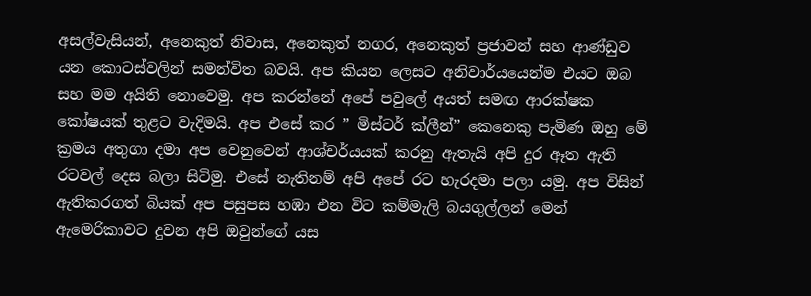අසල්වැසියන්, අනෙකුත් නිවාස, අනෙකුත් නගර, අනෙකුත් ප්‍රජාවන් සහ ආණ්ඩුව යන කොටස්වලින් සමන්විත බවයි. අප කියන ලෙසට අනිවාර්යයෙන්ම එයට ඔබ සහ මම අයිති නොවෙමු. අප කරන්නේ අපේ පවුලේ අයත් සමඟ ආරක්ෂක කෝෂයක් තුළට වැදිමයි. අප එසේ කර ” මිස්ටර් ක්ලීන්” කෙනෙකු පැමිණ ඔහු මේ ක්‍රමය අතුගා දමා අප වෙනුවෙන් ආශ්චර්යයක් කරනු ඇතැයි අපි දුර ඈත ඇති රටවල් දෙස බලා සිටිමු. එසේ නැතිනම් අපි අපේ රට හැරදමා පලා යමු. අප විසින් ඇතිකරගත් බියක් අප පසුපස හඹා එන විට කම්මැලි බයගුල්ලන් මෙන් ඇමෙරිකාවට දුවන අපි ඔවුන්ගේ යස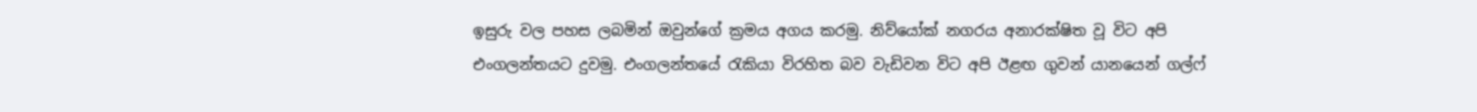ඉසුරු වල පහස ලබමින් ඔවුන්ගේ ක්‍රමය අගය කරමු. නිව්යෝක් නගරය අනාරක්ෂිත වූ විට අපි එංගලන්තයට දුවමු. එංගලන්තයේ රැකියා විරහිත බව වැඩිවන විට අපි ඊළඟ ගුවන් යානයෙන් ගල්ෆ්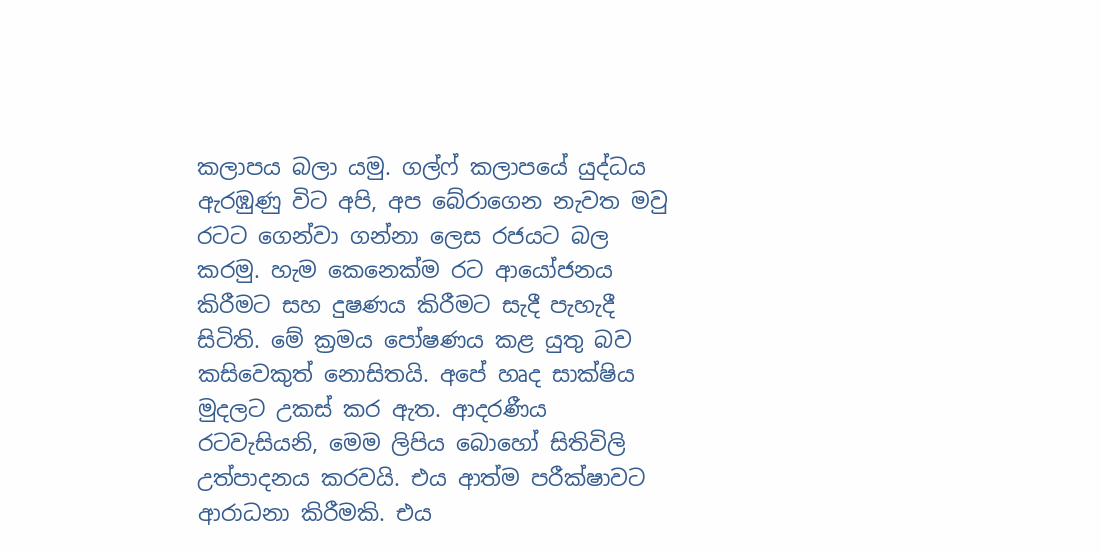කලාපය බලා යමු. ගල්ෆ් කලාපයේ යුද්ධය ඇරඹුණු විට අපි, අප බේරාගෙන නැවත මවු රටට ගෙන්වා ගන්නා ලෙස රජයට බල කරමු. හැම කෙනෙක්ම රට ආයෝජනය කිරීමට සහ දුෂණය කිරීමට සැදී පැහැදී සිටිති. මේ ක්‍රමය පෝෂණය කළ යුතු බව කසිවෙකුත් නොසිතයි. අපේ හෘද සාක්ෂිය මුදලට උකස් කර ඇත. ආදරණීය රටවැසියනි, මෙම ලිපිය බොහෝ සිතිවිලි උත්පාදනය කරවයි. එය ආත්ම පරීක්ෂාවට ආරාධනා කිරීමකි. එය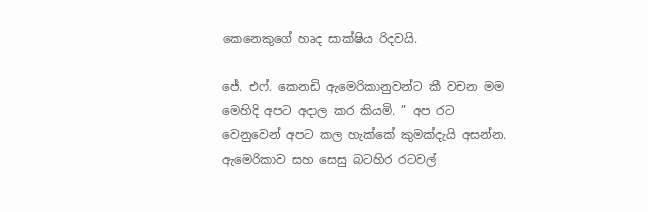කෙනෙකුගේ හෘද සාක්ෂිය රිදවයි.

ජේ. එෆ්. කෙනඩි ඇමෙරිකානුවන්ට කී වචන මම මෙහිදි අපට අදාල කර කියමි. ” අප රට වෙනුවෙන් අපට කල හැක්කේ කුමක්දැයි අසන්න. ඇමෙරිකාව සහ සෙසු බටහිර රටවල්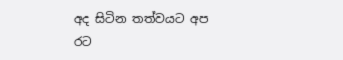අද සිටින තත්වයට අප රට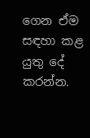ගෙන ඒම සඳහා කළ යුතු දේ කරන්න.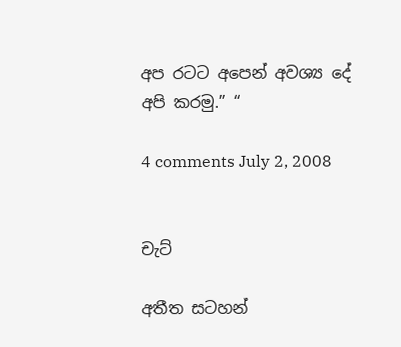අප රටට අපෙන් අවශ්‍ය දේ අපි කරමු.” “

4 comments July 2, 2008


චැට්

අතීත සටහන්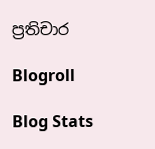ප්‍රතිචාර

Blogroll

Blog Stats